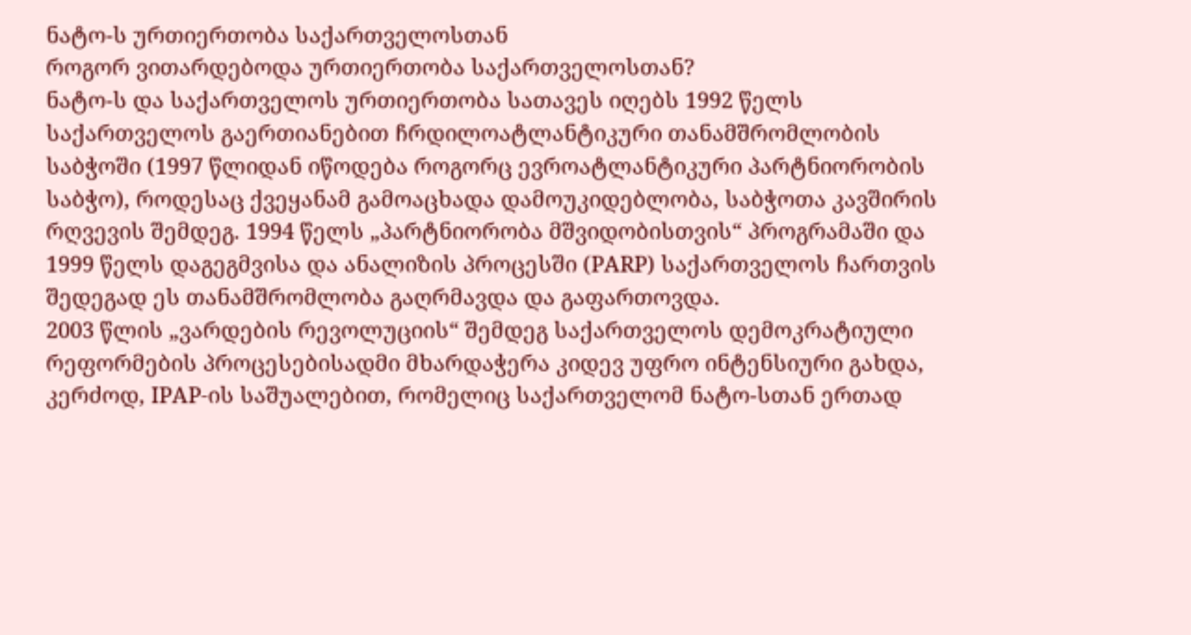ნატო-ს ურთიერთობა საქართველოსთან
როგორ ვითარდებოდა ურთიერთობა საქართველოსთან?
ნატო-ს და საქართველოს ურთიერთობა სათავეს იღებს 1992 წელს საქართველოს გაერთიანებით ჩრდილოატლანტიკური თანამშრომლობის საბჭოში (1997 წლიდან იწოდება როგორც ევროატლანტიკური პარტნიორობის საბჭო), როდესაც ქვეყანამ გამოაცხადა დამოუკიდებლობა, საბჭოთა კავშირის რღვევის შემდეგ. 1994 წელს „პარტნიორობა მშვიდობისთვის“ პროგრამაში და 1999 წელს დაგეგმვისა და ანალიზის პროცესში (PARP) საქართველოს ჩართვის შედეგად ეს თანამშრომლობა გაღრმავდა და გაფართოვდა.
2003 წლის „ვარდების რევოლუციის“ შემდეგ საქართველოს დემოკრატიული რეფორმების პროცესებისადმი მხარდაჭერა კიდევ უფრო ინტენსიური გახდა, კერძოდ, IPAP-ის საშუალებით, რომელიც საქართველომ ნატო-სთან ერთად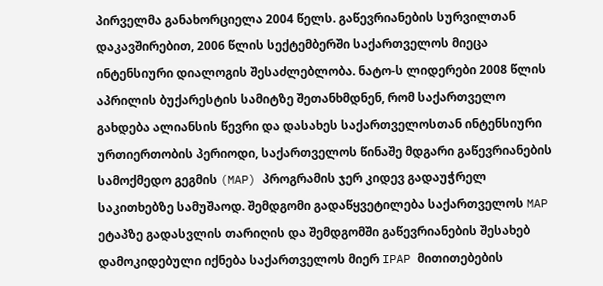პირველმა განახორციელა 2004 წელს. გაწევრიანების სურვილთან დაკავშირებით, 2006 წლის სექტემბერში საქართველოს მიეცა ინტენსიური დიალოგის შესაძლებლობა. ნატო-ს ლიდერები 2008 წლის აპრილის ბუქარესტის სამიტზე შეთანხმდნენ, რომ საქართველო გახდება ალიანსის წევრი და დასახეს საქართველოსთან ინტენსიური ურთიერთობის პერიოდი, საქართველოს წინაშე მდგარი გაწევრიანების სამოქმედო გეგმის (MAP) პროგრამის ჯერ კიდევ გადაუჭრელ საკითხებზე სამუშაოდ. შემდგომი გადაწყვეტილება საქართველოს MAP ეტაპზე გადასვლის თარიღის და შემდგომში გაწევრიანების შესახებ დამოკიდებული იქნება საქართველოს მიერ IPAP მითითებების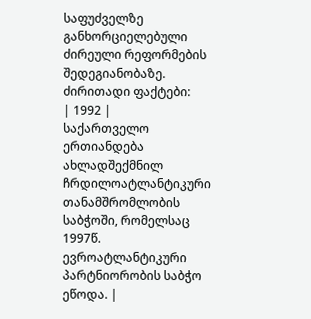საფუძველზე განხორციელებული ძირეული რეფორმების შედეგიანობაზე.
ძირითადი ფაქტები:
| 1992 |
საქართველო ერთიანდება ახლადშექმნილ ჩრდილოატლანტიკური თანამშრომლობის საბჭოში, რომელსაც 1997წ. ევროატლანტიკური პარტნიორობის საბჭო ეწოდა. |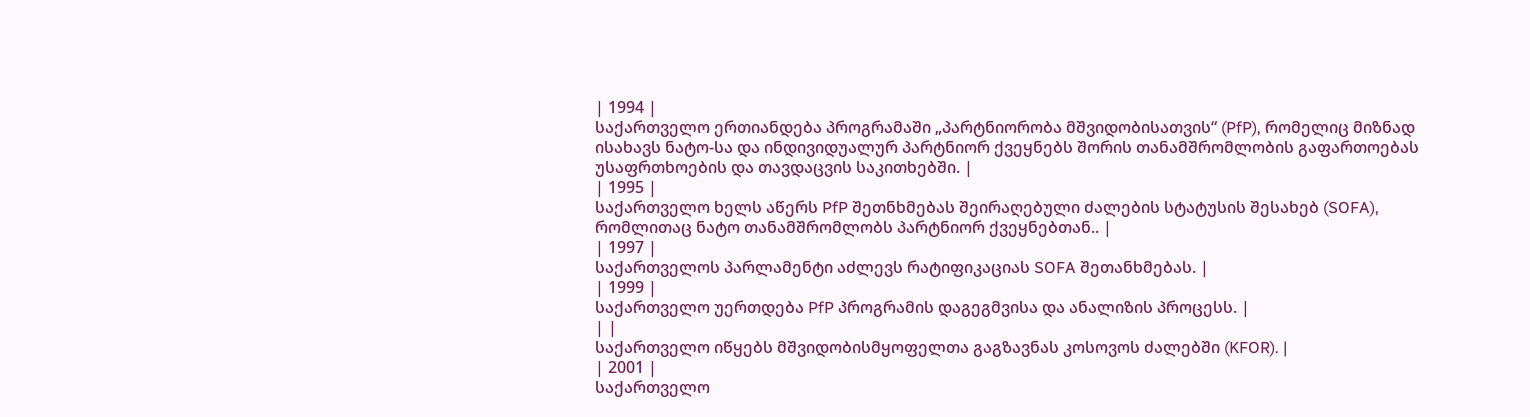| 1994 |
საქართველო ერთიანდება პროგრამაში „პარტნიორობა მშვიდობისათვის“ (PfP), რომელიც მიზნად ისახავს ნატო-სა და ინდივიდუალურ პარტნიორ ქვეყნებს შორის თანამშრომლობის გაფართოებას უსაფრთხოების და თავდაცვის საკითხებში. |
| 1995 |
საქართველო ხელს აწერს PfP შეთნხმებას შეირაღებული ძალების სტატუსის შესახებ (SOFA), რომლითაც ნატო თანამშრომლობს პარტნიორ ქვეყნებთან.. |
| 1997 |
საქართველოს პარლამენტი აძლევს რატიფიკაციას SOFA შეთანხმებას. |
| 1999 |
საქართველო უერთდება PfP პროგრამის დაგეგმვისა და ანალიზის პროცესს. |
| |
საქართველო იწყებს მშვიდობისმყოფელთა გაგზავნას კოსოვოს ძალებში (KFOR). |
| 2001 |
საქართველო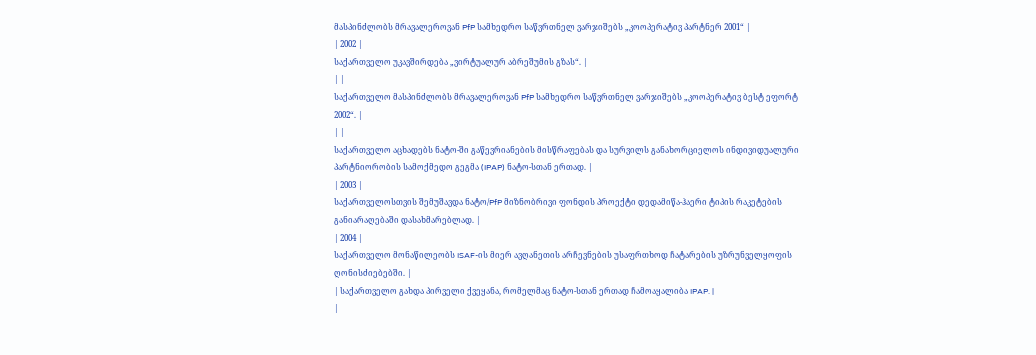მასპინძლობს მრავალეროვან PfP სამხედრო საწვრთნელ ვარჯიშებს „კოოპერატივ პარტნერ 2001“ |
| 2002 |
საქართველო უკავშირდება „ვირტუალურ აბრეშუმის გზას“. |
| |
საქართველო მასპინძლობს მრავალეროვან PfP სამხედრო საწვრთნელ ვარჯიშებს „კოოპერატივ ბესტ ეფორტ 2002“. |
| |
საქართველო აცხადებს ნატო-ში გაწევრიანების მისწრაფებას და სურვილს განახორციელოს ინდივიდუალური პარტნიორობის სამოქმედო გეგმა (IPAP) ნატო-სთან ერთად. |
| 2003 |
საქართველოსთვის შემუშავდა ნატო/PfP მიზნობრივი ფონდის პროექტი დედამიწა-ჰაერი ტიპის რაკეტების განიარაღებაში დასახმარებლად. |
| 2004 |
საქართველო მონაწილეობს ISAF-ის მიერ ავღანეთის არჩევნების უსაფრთხოდ ჩატარების უზრუნველყოფის ღონისძიებებში. |
| საქართველო გახდა პირველი ქვეყანა, რომელმაც ნატო-სთან ერთად ჩამოაყალიბა IPAP. |
|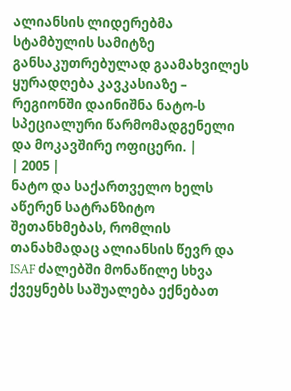ალიანსის ლიდერებმა სტამბულის სამიტზე განსაკუთრებულად გაამახვილეს ყურადღება კავკასიაზე – რეგიონში დაინიშნა ნატო-ს სპეციალური წარმომადგენელი და მოკავშირე ოფიცერი. |
| 2005 |
ნატო და საქართველო ხელს აწერენ სატრანზიტო შეთანხმებას, რომლის თანახმადაც ალიანსის წევრ და ISAF ძალებში მონაწილე სხვა ქვეყნებს საშუალება ექნებათ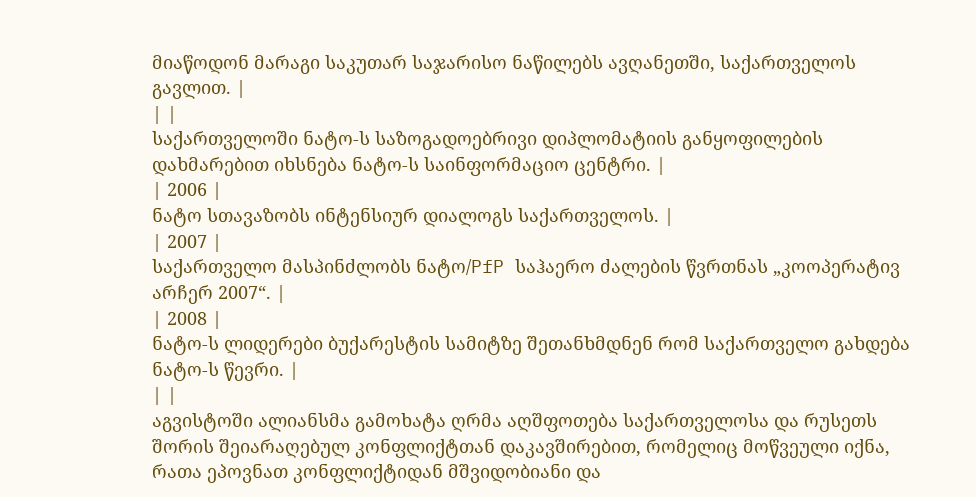მიაწოდონ მარაგი საკუთარ საჯარისო ნაწილებს ავღანეთში, საქართველოს გავლით. |
| |
საქართველოში ნატო-ს საზოგადოებრივი დიპლომატიის განყოფილების დახმარებით იხსნება ნატო-ს საინფორმაციო ცენტრი. |
| 2006 |
ნატო სთავაზობს ინტენსიურ დიალოგს საქართველოს. |
| 2007 |
საქართველო მასპინძლობს ნატო/PfP საჰაერო ძალების წვრთნას „კოოპერატივ არჩერ 2007“. |
| 2008 |
ნატო-ს ლიდერები ბუქარესტის სამიტზე შეთანხმდნენ რომ საქართველო გახდება ნატო-ს წევრი. |
| |
აგვისტოში ალიანსმა გამოხატა ღრმა აღშფოთება საქართველოსა და რუსეთს შორის შეიარაღებულ კონფლიქტთან დაკავშირებით, რომელიც მოწვეული იქნა, რათა ეპოვნათ კონფლიქტიდან მშვიდობიანი და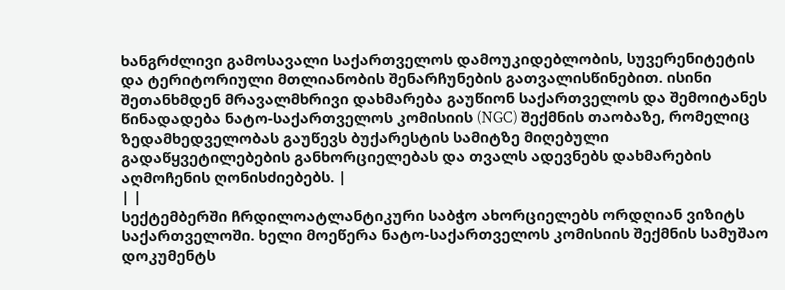ხანგრძლივი გამოსავალი საქართველოს დამოუკიდებლობის, სუვერენიტეტის და ტერიტორიული მთლიანობის შენარჩუნების გათვალისწინებით. ისინი შეთანხმდენ მრავალმხრივი დახმარება გაუწიონ საქართველოს და შემოიტანეს წინადადება ნატო-საქართველოს კომისიის (NGC) შექმნის თაობაზე, რომელიც ზედამხედველობას გაუწევს ბუქარესტის სამიტზე მიღებული გადაწყვეტილებების განხორციელებას და თვალს ადევნებს დახმარების აღმოჩენის ღონისძიებებს. |
| |
სექტემბერში ჩრდილოატლანტიკური საბჭო ახორციელებს ორდღიან ვიზიტს საქართველოში. ხელი მოეწერა ნატო-საქართველოს კომისიის შექმნის სამუშაო დოკუმენტს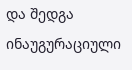და შედგა ინაუგურაციული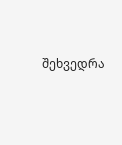შეხვედრა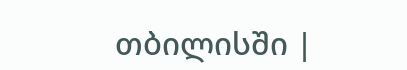თბილისში |